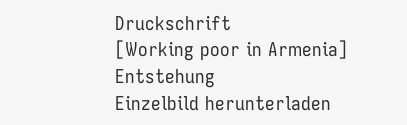Druckschrift
[Working poor in Armenia]
Entstehung
Einzelbild herunterladen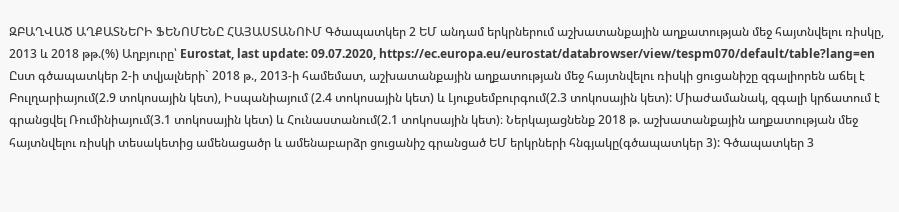ԶԲԱՂՎԱԾ ԱՂՔԱՏՆԵՐԻ ՖԵՆՈՄԵՆԸ ՀԱՅԱՍՏԱՆՈՒՄ Գծապատկեր 2 ԵՄ անդամ երկրներում աշխատանքային աղքատության մեջ հայտնվելու ռիսկը, 2013 և 2018 թթ.(%) Աղբյուրը՝ Eurostat, last update: 09.07.2020, https://ec.europa.eu/eurostat/databrowser/view/tespm070/default/table?lang=en Ըստ գծապատկեր 2-ի տվյալների` 2018 թ., 2013-ի համեմատ, աշխատանքային աղքատության մեջ հայտնվելու ռիսկի ցուցանիշը զգալիորեն աճել է Բուլղարիայում(2.9 տոկոսային կետ), Իսպանիայում (2.4 տոկոսային կետ) և Լյուքսեմբուրգում(2.3 տոկոսային կետ): Միաժամանակ, զգալի կրճատում է գրանցվել Ռումինիայում(3.1 տոկոսային կետ) և Հունաստանում(2.1 տոկոսային կետ)։ Ներկայացնենք 2018 թ. աշխատանքային աղքատության մեջ հայտնվելու ռիսկի տեսակետից ամենացածր և ամենաբարձր ցուցանիշ գրանցած ԵՄ երկրների հնգյակը(գծապատկեր 3): Գծապատկեր 3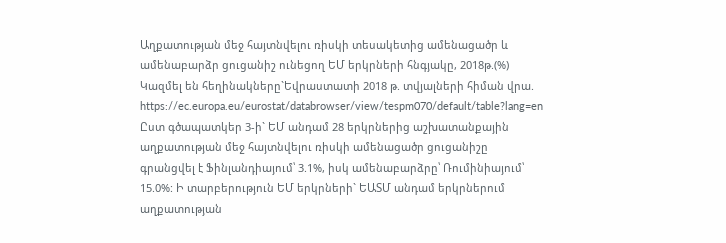Աղքատության մեջ հայտնվելու ռիսկի տեսակետից ամենացածր և ամենաբարձր ցուցանիշ ունեցող ԵՄ երկրների հնգյակը, 2018թ.(%) Կազմել են հեղինակները`Եվրաստատի 2018 թ. տվյալների հիման վրա. https://ec.europa.eu/eurostat/databrowser/view/tespm070/default/table?lang=en Ըստ գծապատկեր 3-ի` ԵՄ անդամ 28 երկրներից աշխատանքային աղքատության մեջ հայտնվելու ռիսկի ամենացածր ցուցանիշը գրանցվել է Ֆինլանդիայում՝ 3.1%, իսկ ամենաբարձրը՝ Ռումինիայում՝ 15.0%: Ի տարբերություն ԵՄ երկրների` ԵԱՏՄ անդամ երկրներում աղքատության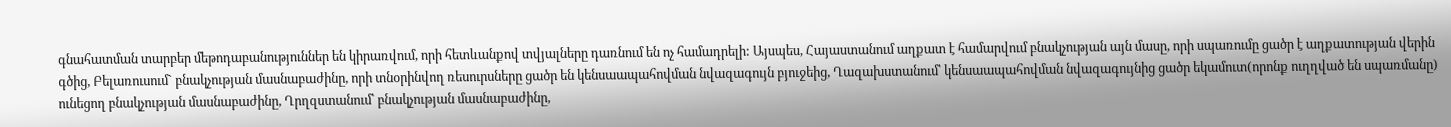գնահատման տարբեր մեթոդաբանություններ են կիրառվում, որի հետևանքով տվյալները դառնում են ոչ համադրելի: Այսպես, Հայաստանում աղքատ է համարվում բնակչության այն մասը, որի սպառումը ցածր է աղքատության վերին գծից, Բելառուսում` բնակչության մասնաբաժինը, որի տնօրինվող ռեսուրսները ցածր են կենսաապահովման նվազագույն բյուջեից, Ղազախստանում՝ կենսաապահովման նվազագույնից ցածր եկամուտ(որոնք ուղղված են սպառմանը) ունեցող բնակչության մասնաբաժինը, Ղրղզստանում՝ բնակչության մասնաբաժինը,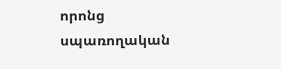որոնց սպառողական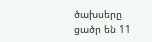ծախսերը ցածր են 11